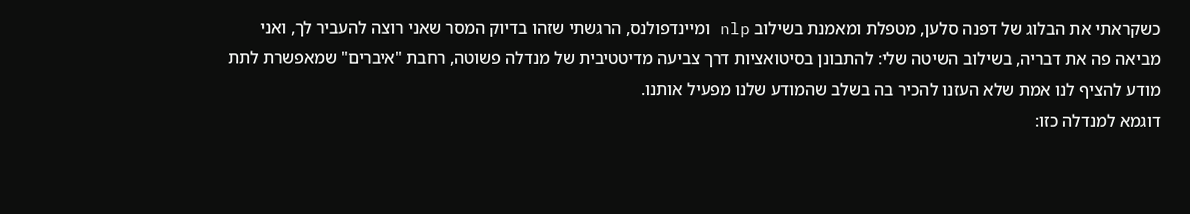כשקראתי את הבלוג של דפנה סלען, מטפלת ומאמנת בשילוב nlp ומיינדפולנס, הרגשתי שזהו בדיוק המסר שאני רוצה להעביר לך, ואני מביאה פה את דבריה, בשילוב השיטה שלי: להתבונן בסיטואציות דרך צביעה מדיטטיבית של מנדלה פשוטה, רחבת "איברים" שמאפשרת לתת מודע להציף לנו אמת שלא העזנו להכיר בה בשלב שהמודע שלנו מפעיל אותנו.
דוגמא למנדלה כזו: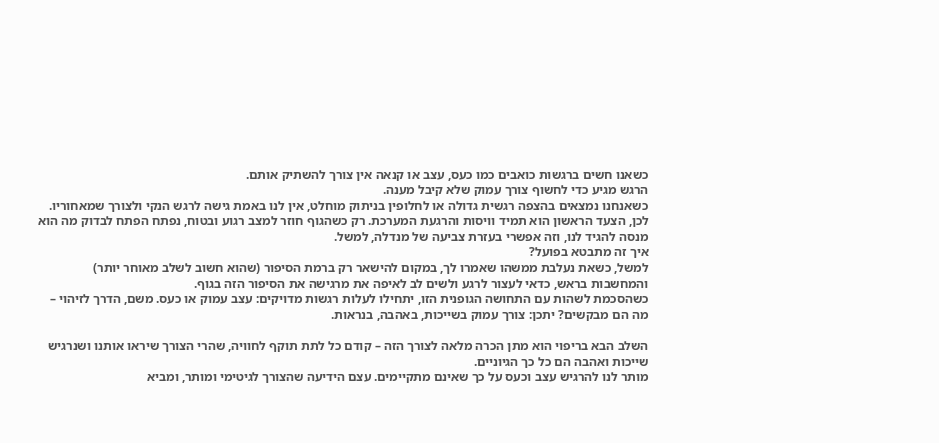כשאנו חשים ברגשות כואבים כמו כעס, עצב או קנאה אין צורך להשתיק אותם.
הרגש מגיע כדי לחשוף צורך עמוק שלא קיבל מענה.
כשאנחנו נמצאים בהצפה רגשית גדולה או לחלופין בניתוק מוחלט, אין לנו באמת גישה לרגש הנקי ולצורך שמאחוריו.
לכן, הצעד הראשון הוא תמיד וויסות והרגעת המערכת. רק כשהגוף חוזר למצב רגוע ובטוח, נפתח הפתח לבדוק מה הוא מנסה להגיד לנו, וזה אפשרי בעזרת צביעה של מנדלה, למשל.
איך זה מתבטא בפועל?
למשל, כשאת נעלבת ממשהו שאמרו לך, במקום להישאר רק ברמת הסיפור (שהוא חשוב לשלב מאוחר יותר) והמחשבות בראש, כדאי לעצור לרגע ולשים לב לאיפה את מרגישה את הסיפור הזה בגוף.
כשהסכמת לשהות עם התחושה הגופנית הזו, יתחילו לעלות רגשות מדויקים: עצב עמוק או כעס. משם, הדרך לזיהוי – מה הם מבקשים? יתכן: צורך עמוק בשייכות, באהבה, בנראות.

השלב הבא בריפוי הוא מתן הכרה מלאה לצורך הזה – קודם כל לתת תוקף לחוויה, שהרי הצורך שיראו אותנו ושנרגיש שייכות ואהבה הם כל כך הגיוניים.
מותר לנו להרגיש עצב וכעס על כך שאינם מתקיימים. עצם הידיעה שהצורך לגיטימי ומותר, ומביא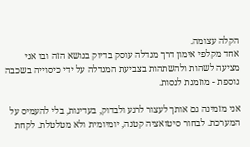הקלה עצומה.
אחד מקלפי אימון דרך מנדלה עוסק בדיוק בנושא הזה ובו אני מציעה לשהות ולהשתהות בצביעת המנדלה על ידי כיסוייה בשכבה נוספת - מוזמנת לנסות.

אני מזמינה גם אותך לעצור לרגע ולבדוק, בעדינות, בלי להעמיס על המערכת. לבחור סיטואציה קטנה, יומיומית ולא מטלטלת. לקחת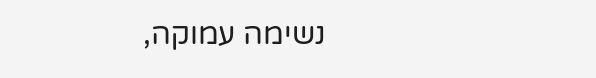נשימה עמוקה,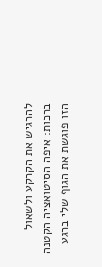להרגיש את הקרקע ולשאול ברכות: איפה הסיטואציה הקטנה הזו פוגשת את הגוף שלי ברגע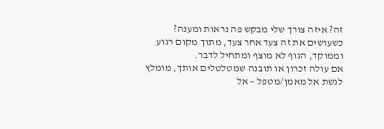זה? איזה צורך שלי מבקש פה נראות ומענה?
כשעושים את זה צעד אחר צעד, מתוך מקום רגוע וממוקד, הגוף לא מוצף ומתחיל לדבר.
אם עולה זכרון או תובנה שמטלטלים אותך, מומלץ לגשת אל מאמן/מטפל – אל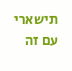תישארי עם זה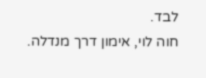לבד.
חוה לוי, אימון דרך מנדלה.